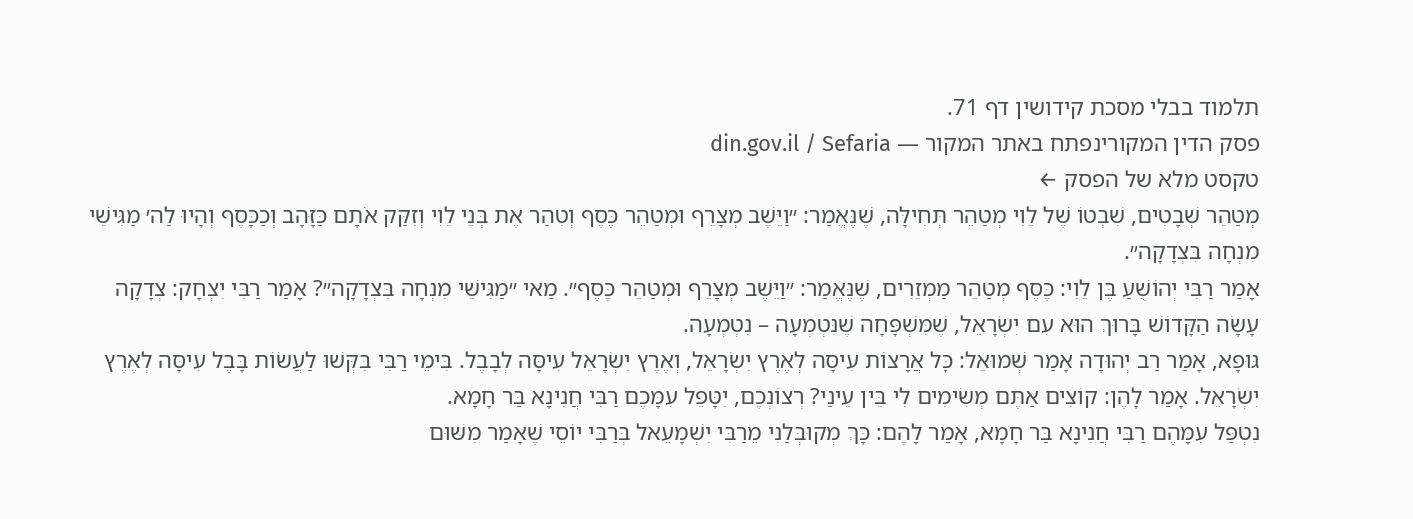תלמוד בבלי מסכת קידושין דף 71.
פסק הדין המקורינפתח באתר המקור — din.gov.il / Sefaria
טקסט מלא של הפסק ←
מְטַהֵר שְׁבָטִים, שִׁבְטוֹ שֶׁל לֵוִי מְטַהֵר תְּחִילָּה, שֶׁנֶּאֱמַר: ״וַיֵּשֶׁב מְצָרֵף וּמְטַהֵר כֶּסֶף וְטִהַר אֶת בְּנֵי לֵוִי וְזִקַּק אֹתָם כַּזָּהָב וְכַכָּסֶף וְהָיוּ לַה׳ מַגִּישֵׁי מִנְחָה בִּצְדָקָה״.
אָמַר רַבִּי יְהוֹשֻׁעַ בֶּן לֵוִי: כֶּסֶף מְטַהֵר מַמְזֵרִים, שֶׁנֶּאֱמַר: ״וַיֵּשֶׁב מְצָרֵף וּמְטַהֵר כֶּסֶף״. מַאי ״מַגִּישֵׁי מִנְחָה בִּצְדָקָה״? אָמַר רַבִּי יִצְחָק: צְדָקָה עָשָׂה הַקָּדוֹשׁ בָּרוּךְ הוּא עִם יִשְׂרָאֵל, שֶׁמִּשְׁפָּחָה שֶׁנִּטְמְעָה – נִטְמְעָה.
גּוּפָא, אָמַר רַב יְהוּדָה אָמַר שְׁמוּאֵל: כׇּל אֲרָצוֹת עִיסָּה לְאֶרֶץ יִשְׂרָאֵל, וְאֶרֶץ יִשְׂרָאֵל עִיסָּה לְבָבֶל. בִּימֵי רַבִּי בִּקְּשׁוּ לַעֲשׂוֹת בָּבֶל עִיסָּה לְאֶרֶץ יִשְׂרָאֵל. אָמַר לָהֶן: קוֹצִים אַתֶּם מְשִׂימִים לִי בֵּין עֵינַי? רְצוֹנְכֶם, יִטָּפֵל עִמָּכֶם רַבִּי חֲנִינָא בַּר חָמָא.
נִטְפַּל עִמָּהֶם רַבִּי חֲנִינָא בַּר חָמָא, אָמַר לָהֶם: כָּךְ מְקוּבְּלַנִי מֵרַבִּי יִשְׁמָעֵאל בְּרַבִּי יוֹסֵי שֶׁאָמַר מִשּׁוּם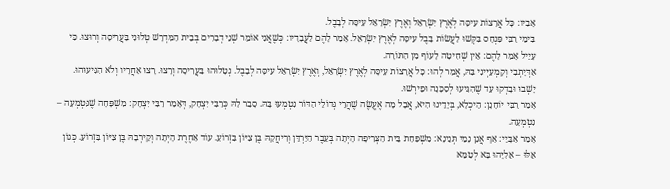אָבִיו: כׇּל אֲרָצוֹת עִיסָּה לְאֶרֶץ יִשְׂרָאֵל וְאֶרֶץ יִשְׂרָאֵל עִיסָּה לְבָבֶל.
בִּימֵי רַבִּי פִּנְחָס בִּקְּשׁוּ לַעֲשׂוֹת בָּבֶל עִיסָּה לְאֶרֶץ יִשְׂרָאֵל. אָמַר לָהֶם לַעֲבָדָיו: כְּשֶׁאֲנִי אוֹמֵר שְׁנֵי דְבָרִים בְּבֵית הַמִּדְרָשׁ טְלוּנִי בַּעֲרִיסָה וְרוּצוּ. כִּי עָיֵיל אָמַר לָהֶם: אֵין שְׁחִיטָה לָעוֹף מִן הַתּוֹרָה.
אַדְּיָתְבִי וְקָמְעַיְּינִי בַּהּ, אֲמַר לְהוּ: כׇּל אֲרָצוֹת עִיסָּה לְאֶרֶץ יִשְׂרָאֵל, וְאֶרֶץ יִשְׂרָאֵל עִיסָּה לְבָבֶל. נְטָלוּהוּ בַּעֲרִיסָה וְרָצוּ. רָצוּ אַחֲרָיו וְלֹא הִגִּיעוּהוּ. יָשְׁבוּ וּבָדְקוּ עַד שֶׁהִגִּיעוּ לְסַכָּנָה וּפֵירְשׁוּ.
אָמַר רַבִּי יוֹחָנָן: הֵיכְלָא, בְּיָדֵינוּ הִיא, אֲבָל מָה אֶעֱשֶׂה שֶׁהֲרֵי גְּדוֹלֵי הַדּוֹר נִטְמְעוּ בָּהּ. סָבַר לַהּ כְּרַבִּי יִצְחָק, דְּאָמַר רַבִּי יִצְחָק: מִשְׁפָּחָה שֶׁנִּטְמְעָה – נִטְמְעָה.
אָמַר אַבָּיֵי: אַף אֲנַן נָמֵי תְּנֵינָא: מִשְׁפַּחַת בֵּית הַצְּרִיפָה הָיְתָה בְּעֵבֶר הַיַּרְדֵּן וְרִיחֲקָהּ בֶּן צִיּוֹן בִּזְרוֹעַ. עוֹד אַחֶרֶת הָיְתָה וְקֵירְבָהּ בֶּן צִיּוֹן בִּזְרוֹעַ. כְּגוֹן אֵלּוּ – אֵלִיָּהוּ בָּא לְטַמֵּא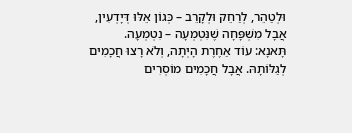וּלְטַהֵר, לְרַחֵק וּלְקָרֵב – כְּגוֹן אֵלּוּ דְּיָדְעִין, אֲבָל מִשְׁפָּחָה שֶׁנִּטְמְעָה – נִטְמְעָה.
תָּאנָא: עוֹד אַחֶרֶת הָיְתָה, וְלֹא רָצוּ חֲכָמִים לְגַלּוֹתָהּ. אֲבָל חֲכָמִים מוֹסְרִים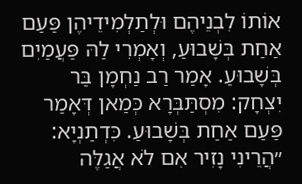אוֹתוֹ לִבְנֵיהֶם וּלְתַלְמִידֵיהֶן פַּעַם אַחַת בְּשָׁבוּעַ, וְאָמְרִי לַהּ פַּעֲמַיִם בְּשָׁבוּעַ. אָמַר רַב נַחְמָן בַּר יִצְחָק: מִסְתַּבְּרָא כְּמַאן דְּאָמַר פַּעַם אַחַת בְּשָׁבוּעַ. כִּדְתַנְיָא: ״הֲרֵינִי נָזִיר אִם לֹא אֲגַלֶּה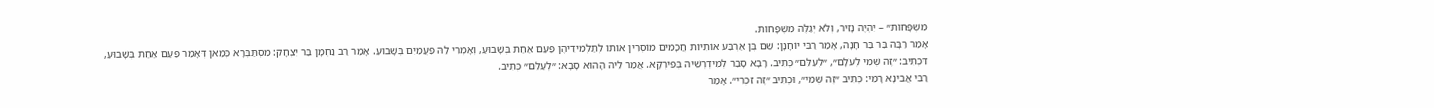מִשְׁפָּחוֹת״ – יִהְיֶה נָזִיר, וְלֹא יְגַלֶּה מִשְׁפָּחוֹת.
אָמַר רַבָּה בַּר בַּר חָנָה, אָמַר רַבִּי יוֹחָנָן: שֵׁם בֶּן אַרְבַּע אוֹתִיּוֹת חֲכָמִים מוֹסְרִין אוֹתוֹ לְתַלְמִידֵיהֶן פַּעַם אַחַת בְּשָׁבוּעַ, וְאָמְרִי לַהּ פַּעֲמַיִם בְּשָׁבוּעַ. אָמַר רַב נַחְמָן בַּר יִצְחָק: מִסְתַּבְּרָא כְּמַאן דְּאָמַר פַּעַם אַחַת בְּשָׁבוּעַ, דִּכְתִיב: ״זֶה שְּׁמִי לְעֹלָם״, ״לְעַלֵּם״ כְּתִיב. רָבָא סָבַר לְמִידְרְשֵׁיהּ בְּפִירְקָא. אֲמַר לֵיהּ הָהוּא סָבָא: ״לְעַלֵּם״ כְּתִיב.
רַבִּי אֲבִינָא רָמֵי: כְּתִיב ״זֶה שְּׁמִי״, וּכְתִיב ״זֶה זִכְרִי״. אָמַר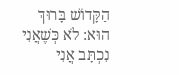הַקָּדוֹשׁ בָּרוּךְ הוּא: לֹא כְּשֶׁאֲנִי נִכְתָּב אֲנִי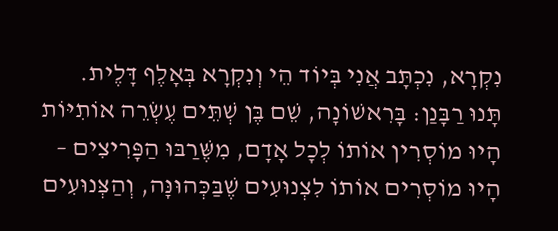נִקְרָא, נִכְתָּב אֲנִי בְּיוֹד הֵי וְנִקְרָא בְּאָלֶף דָּלֶית.
תָּנוּ רַבָּנַן: בָּרִאשׁוֹנָה, שֵׁם בֶּן שְׁתֵּים עֶשְׂרֵה אוֹתִיּוֹת הָיוּ מוֹסְרִין אוֹתוֹ לְכׇל אָדָם, מִשֶּׁרַבּוּ הַפָּרִיצִים – הָיוּ מוֹסְרִים אוֹתוֹ לִצְנוּעִים שֶׁבַּכְּהוּנָּה, וְהַצְּנוּעִים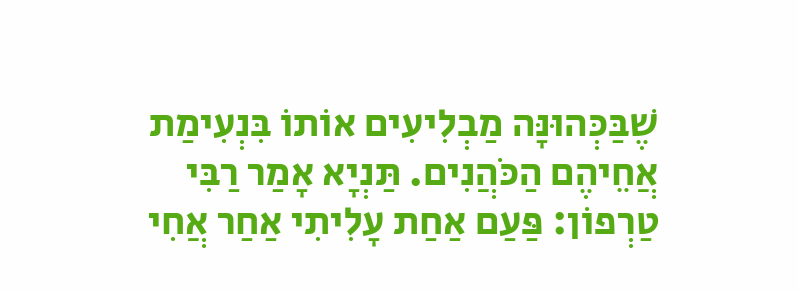שֶׁבַּכְּהוּנָּה מַבְלִיעִים אוֹתוֹ בִּנְעִימַת אֲחֵיהֶם הַכֹּהֲנִים. תַּנְיָא אָמַר רַבִּי טַרְפוֹן: פַּעַם אַחַת עָלִיתִי אַחַר אֲחִי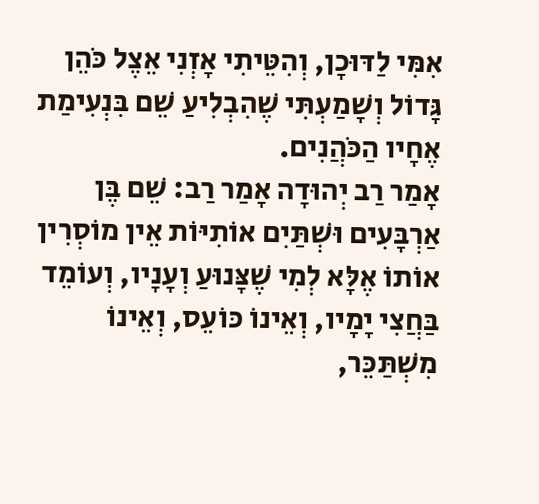אִמִּי לַדּוּכָן, וְהִטֵּיתִי אָזְנִי אֵצֶל כֹּהֵן גָּדוֹל וְשָׁמַעְתִּי שֶׁהִבְלִיעַ שֵׁם בִּנְעִימַת אֶחָיו הַכֹּהֲנִים.
אָמַר רַב יְהוּדָה אָמַר רַב: שֵׁם בֶּן אַרְבָּעִים וּשְׁתַּיִם אוֹתִיּוֹת אֵין מוֹסְרִין אוֹתוֹ אֶלָּא לְמִי שֶׁצָּנוּעַ וְעָנָיו, וְעוֹמֵד בַּחֲצִי יָמָיו, וְאֵינוֹ כּוֹעֵס, וְאֵינוֹ מִשְׁתַּכֵּר,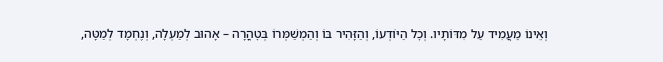וְאֵינוֹ מַעֲמִיד עַל מִדּוֹתָיו. וְכׇל הַיּוֹדְעוֹ, וְהַזָּהִיר בּוֹ וְהַמְשַׁמְּרוֹ בְּטׇהֳרָה – אָהוּב לְמַעְלָה, וְנֶחְמָד לְמַטָּה,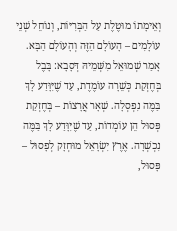וְאֵימָתוֹ מוּטֶּלֶת עַל הַבְּרִיּוֹת, וְנוֹחֵל שְׁנֵי עוֹלָמִים – הָעוֹלָם הַזֶּה וְהָעוֹלָם הַבָּא.
אָמַר שְׁמוּאֵל מִשְּׁמֵיהּ דְּסָבָא: בָּבֶל בְּחֶזְקַת כְּשֵׁרָה עוֹמֶדֶת, עַד שֶׁיִּוָּדַע לָךְ בַּמֶּה נִפְסְלָה. שְׁאָר אֲרָצוֹת – בְּחֶזְקַת פְּסוּל הֵן עוֹמְדוֹת, עַד שֶׁיִּוָּדַע לָךְ בַּמֶּה נִכְשְׁרָה. אֶרֶץ יִשְׂרָאֵל מוּחְזָק לְפָסוּל – פָּסוּל,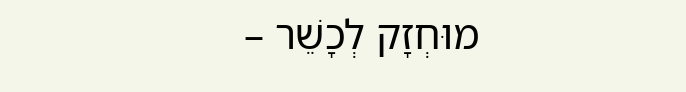מוּחְזָק לְכָשֵׁר –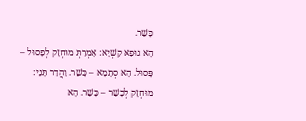כָּשֵׁר.
הָא גוּפַאּ קַשְׁיָא: אָמְרַתְּ מוּחְזָק לְפָסוּל – פָּסוּל. הָא סְתָמָא – כָּשֵׁר. וַהֲדַר תָּנֵי: מוּחְזָק לְכָשֵׁר – כָּשֵׁר. הָא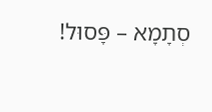סְתָמָא – פָּסוּל!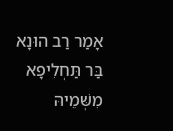אָמַר רַב הוּנָא בַּר תַּחְלִיפָא מִשְּׁמֵיהּ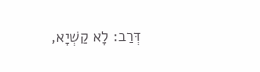דְּרַב: לָא קַשְׁיָא,